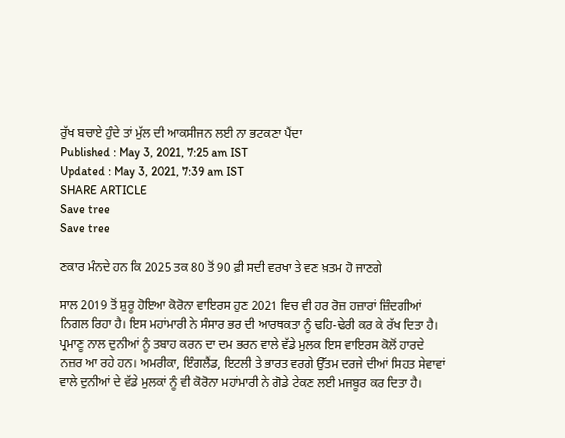ਰੁੱਖ ਬਚਾਏ ਹੁੰਦੇ ਤਾਂ ਮੁੱਲ ਦੀ ਆਕਸੀਜਨ ਲਈ ਨਾ ਭਟਕਣਾ ਪੈਂਦਾ
Published : May 3, 2021, 7:25 am IST
Updated : May 3, 2021, 7:39 am IST
SHARE ARTICLE
Save tree
Save tree

ਣਕਾਰ ਮੰਨਦੇ ਹਨ ਕਿ 2025 ਤਕ 80 ਤੋਂ 90 ਫ਼ੀ ਸਦੀ ਵਰਖਾ ਤੇ ਵਣ ਖ਼ਤਮ ਹੋ ਜਾਣਗੇ

ਸਾਲ 2019 ਤੋਂ ਸ਼ੁਰੂ ਹੋਇਆ ਕੋਰੋਨਾ ਵਾਇਰਸ ਹੁਣ 2021 ਵਿਚ ਵੀ ਹਰ ਰੋਜ਼ ਹਜ਼ਾਰਾਂ ਜ਼ਿੰਦਗੀਆਂ ਨਿਗਲ ਰਿਹਾ ਹੈ। ਇਸ ਮਹਾਂਮਾਰੀ ਨੇ ਸੰਸਾਰ ਭਰ ਦੀ ਆਰਥਕਤਾ ਨੂੰ ਢਹਿ-ਢੇਰੀ ਕਰ ਕੇ ਰੱਖ ਦਿਤਾ ਹੈ। ਪ੍ਰਮਾਣੂ ਨਾਲ ਦੁਨੀਆਂ ਨੂੰ ਤਬਾਹ ਕਰਨ ਦਾ ਦਮ ਭਰਨ ਵਾਲੇ ਵੱਡੇ ਮੁਲਕ ਇਸ ਵਾਇਰਸ ਕੋਲੋਂ ਹਾਰਦੇ ਨਜ਼ਰ ਆ ਰਹੇ ਹਨ। ਅਮਰੀਕਾ, ਇੰਗਲੈਂਡ, ਇਟਲੀ ਤੇ ਭਾਰਤ ਵਰਗੇ ਉੱਤਮ ਦਰਜੇ ਦੀਆਂ ਸਿਹਤ ਸੇਵਾਵਾਂ ਵਾਲੇ ਦੁਨੀਆਂ ਦੇ ਵੱਡੇ ਮੁਲਕਾਂ ਨੂੰ ਵੀ ਕੋਰੋਨਾ ਮਹਾਂਮਾਰੀ ਨੇ ਗੋਡੇ ਟੇਕਣ ਲਈ ਮਜਬੂਰ ਕਰ ਦਿਤਾ ਹੈ।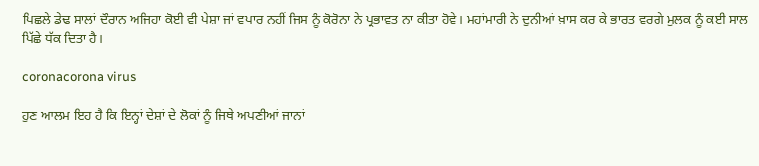ਪਿਛਲੇ ਡੇਢ ਸਾਲਾਂ ਦੌਰਾਨ ਅਜਿਹਾ ਕੋਈ ਵੀ ਪੇਸ਼ਾ ਜਾਂ ਵਪਾਰ ਨਹੀਂ ਜਿਸ ਨੂੰ ਕੋਰੋਨਾ ਨੇ ਪ੍ਰਭਾਵਤ ਨਾ ਕੀਤਾ ਹੋਵੇ। ਮਹਾਂਮਾਰੀ ਨੇ ਦੁਨੀਆਂ ਖ਼ਾਸ ਕਰ ਕੇ ਭਾਰਤ ਵਰਗੇ ਮੁਲਕ ਨੂੰ ਕਈ ਸਾਲ ਪਿੱਛੇ ਧੱਕ ਦਿਤਾ ਹੈ।

coronacorona virus

ਹੁਣ ਆਲਮ ਇਹ ਹੈ ਕਿ ਇਨ੍ਹਾਂ ਦੇਸ਼ਾਂ ਦੇ ਲੋਕਾਂ ਨੂੰ ਜਿਥੇ ਅਪਣੀਆਂ ਜਾਨਾਂ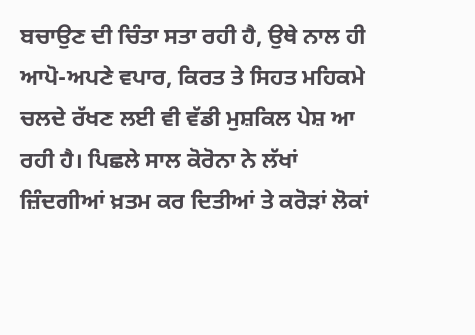ਬਚਾਉਣ ਦੀ ਚਿੰਤਾ ਸਤਾ ਰਹੀ ਹੈ, ਉਥੇ ਨਾਲ ਹੀ ਆਪੋ-ਅਪਣੇ ਵਪਾਰ, ਕਿਰਤ ਤੇ ਸਿਹਤ ਮਹਿਕਮੇ ਚਲਦੇ ਰੱਖਣ ਲਈ ਵੀ ਵੱਡੀ ਮੁਸ਼ਕਿਲ ਪੇਸ਼ ਆ ਰਹੀ ਹੈ। ਪਿਛਲੇ ਸਾਲ ਕੋਰੋਨਾ ਨੇ ਲੱਖਾਂ ਜ਼ਿੰਦਗੀਆਂ ਖ਼ਤਮ ਕਰ ਦਿਤੀਆਂ ਤੇ ਕਰੋੜਾਂ ਲੋਕਾਂ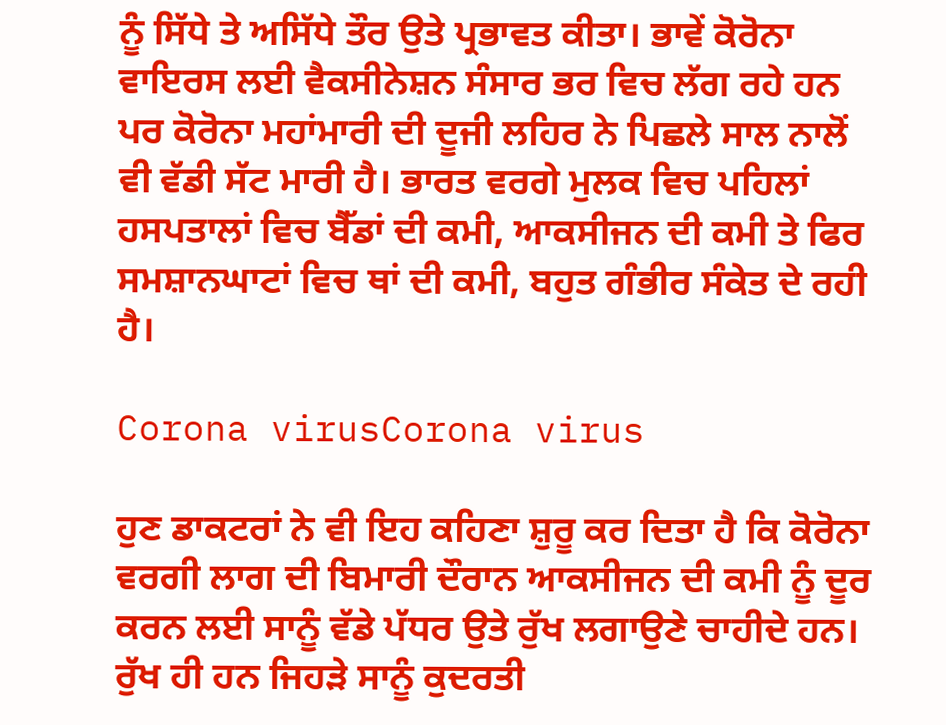ਨੂੰ ਸਿੱਧੇ ਤੇ ਅਸਿੱਧੇ ਤੌਰ ਉਤੇ ਪ੍ਰਭਾਵਤ ਕੀਤਾ। ਭਾਵੇਂ ਕੋਰੋਨਾ ਵਾਇਰਸ ਲਈ ਵੈਕਸੀਨੇਸ਼ਨ ਸੰਸਾਰ ਭਰ ਵਿਚ ਲੱਗ ਰਹੇ ਹਨ ਪਰ ਕੋਰੋਨਾ ਮਹਾਂਮਾਰੀ ਦੀ ਦੂਜੀ ਲਹਿਰ ਨੇ ਪਿਛਲੇ ਸਾਲ ਨਾਲੋਂ ਵੀ ਵੱਡੀ ਸੱਟ ਮਾਰੀ ਹੈ। ਭਾਰਤ ਵਰਗੇ ਮੁਲਕ ਵਿਚ ਪਹਿਲਾਂ ਹਸਪਤਾਲਾਂ ਵਿਚ ਬੈੱਡਾਂ ਦੀ ਕਮੀ, ਆਕਸੀਜਨ ਦੀ ਕਮੀ ਤੇ ਫਿਰ ਸਮਸ਼ਾਨਘਾਟਾਂ ਵਿਚ ਥਾਂ ਦੀ ਕਮੀ, ਬਹੁਤ ਗੰਭੀਰ ਸੰਕੇਤ ਦੇ ਰਹੀ ਹੈ।

Corona virusCorona virus

ਹੁਣ ਡਾਕਟਰਾਂ ਨੇ ਵੀ ਇਹ ਕਹਿਣਾ ਸ਼ੁਰੂ ਕਰ ਦਿਤਾ ਹੈ ਕਿ ਕੋਰੋਨਾ ਵਰਗੀ ਲਾਗ ਦੀ ਬਿਮਾਰੀ ਦੌਰਾਨ ਆਕਸੀਜਨ ਦੀ ਕਮੀ ਨੂੰ ਦੂਰ ਕਰਨ ਲਈ ਸਾਨੂੰ ਵੱਡੇ ਪੱਧਰ ਉਤੇ ਰੁੱਖ ਲਗਾਉਣੇ ਚਾਹੀਦੇ ਹਨ। ਰੁੱਖ ਹੀ ਹਨ ਜਿਹੜੇ ਸਾਨੂੰ ਕੁਦਰਤੀ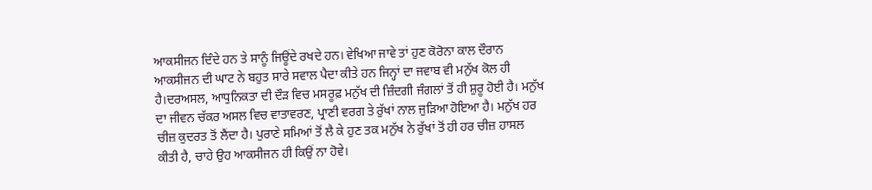ਆਕਸੀਜਨ ਦਿੰਦੇ ਹਨ ਤੇ ਸਾਨੂੰ ਜਿਊਂਦੇ ਰਖਦੇ ਹਨ। ਵੇਖਿਆ ਜਾਵੇ ਤਾਂ ਹੁਣ ਕੋਰੋਨਾ ਕਾਲ ਦੌਰਾਨ ਆਕਸੀਜਨ ਦੀ ਘਾਟ ਨੇ ਬਹੁਤ ਸਾਰੇ ਸਵਾਲ ਪੈਦਾ ਕੀਤੇ ਹਨ ਜਿਨ੍ਹਾਂ ਦਾ ਜਵਾਬ ਵੀ ਮਨੁੱਖ ਕੋਲ ਹੀ ਹੈ।ਦਰਅਸਲ, ਆਧੁਨਿਕਤਾ ਦੀ ਦੌੜ ਵਿਚ ਮਸਰੂਫ਼ ਮਨੁੱਖ ਦੀ ਜ਼ਿੰਦਗੀ ਜੰਗਲਾਂ ਤੋਂ ਹੀ ਸ਼ੁਰੂ ਹੋਈ ਹੈ। ਮਨੁੱਖ ਦਾ ਜੀਵਨ ਚੱਕਰ ਅਸਲ ਵਿਚ ਵਾਤਾਵਰਣ, ਪ੍ਰਾਣੀ ਵਰਗ ਤੇ ਰੁੱਖਾਂ ਨਾਲ ਜੁੜਿਆ ਹੋਇਆ ਹੈ। ਮਨੁੱਖ ਹਰ ਚੀਜ਼ ਕੁਦਰਤ ਤੋਂ ਲੈਂਦਾ ਹੈ। ਪੁਰਾਣੇ ਸਮਿਆਂ ਤੋਂ ਲੈ ਕੇ ਹੁਣ ਤਕ ਮਨੁੱਖ ਨੇ ਰੁੱਖਾਂ ਤੋਂ ਹੀ ਹਰ ਚੀਜ਼ ਹਾਸਲ ਕੀਤੀ ਹੈ, ਚਾਹੇ ਉਹ ਆਕਸੀਜਨ ਹੀ ਕਿਉਂ ਨਾ ਹੋਵੇ।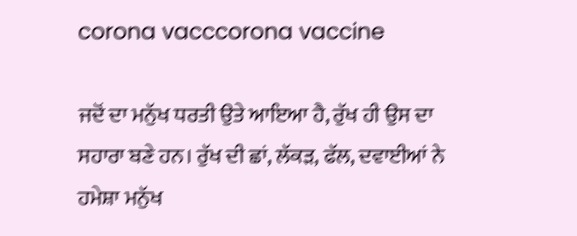corona vacccorona vaccine

ਜਦੋਂ ਦਾ ਮਨੁੱਖ ਧਰਤੀ ਉਤੇ ਆਇਆ ਹੈ, ਰੁੱਖ ਹੀ ਉਸ ਦਾ ਸਹਾਰਾ ਬਣੇ ਹਨ। ਰੁੱਖ ਦੀ ਛਾਂ, ਲੱਕੜ, ਫੱਲ, ਦਵਾਈਆਂ ਨੇ ਹਮੇਸ਼ਾ ਮਨੁੱਖ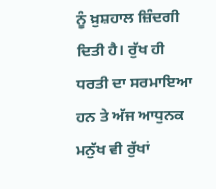ਨੂੰ ਖ਼ੁਸ਼ਹਾਲ ਜ਼ਿੰਦਗੀ ਦਿਤੀ ਹੈ। ਰੁੱਖ ਹੀ ਧਰਤੀ ਦਾ ਸਰਮਾਇਆ ਹਨ ਤੇ ਅੱਜ ਆਧੁਨਕ ਮਨੁੱਖ ਵੀ ਰੁੱਖਾਂ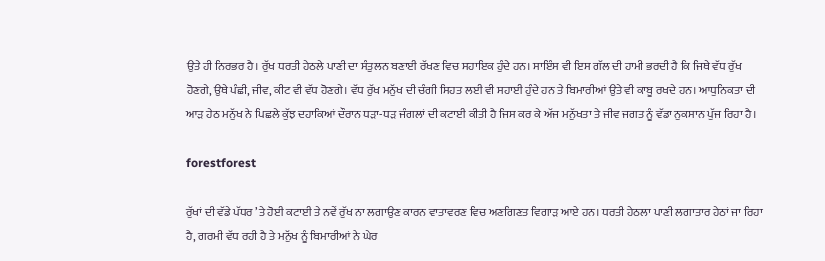ਉਤੇ ਹੀ ਨਿਰਭਰ ਹੈ। ਰੁੱਖ ਧਰਤੀ ਹੇਠਲੇ ਪਾਣੀ ਦਾ ਸੰਤੁਲਨ ਬਣਾਈ ਰੱਖਣ ਵਿਚ ਸਹਾਇਕ ਹੁੰਦੇ ਹਨ। ਸਾਇੰਸ ਵੀ ਇਸ ਗੱਲ ਦੀ ਹਾਮੀ ਭਰਦੀ ਹੈ ਕਿ ਜਿਥੇ ਵੱਧ ਰੁੱਖ ਹੋਣਗੇ, ਉਥੇ ਪੰਛੀ, ਜੀਵ, ਕੀਟ ਵੀ ਵੱਧ ਹੋਣਗੇ। ਵੱਧ ਰੁੱਖ ਮਨੁੱਖ ਦੀ ਚੰਗੀ ਸਿਹਤ ਲਈ ਵੀ ਸਹਾਈ ਹੁੰਦੇ ਹਨ ਤੇ ਬਿਮਾਰੀਆਂ ਉਤੇ ਵੀ ਕਾਬੂ ਰਖਦੇ ਹਨ। ਆਧੁਨਿਕਤਾ ਦੀ ਆੜ ਹੇਠ ਮਨੁੱਖ ਨੇ ਪਿਛਲੇ ਕੁੱਝ ਦਹਾਕਿਆਂ ਦੌਰਾਨ ਧੜਾ-ਧੜ ਜੰਗਲਾਂ ਦੀ ਕਟਾਈ ਕੀਤੀ ਹੈ ਜਿਸ ਕਰ ਕੇ ਅੱਜ ਮਨੁੱਖਤਾ ਤੇ ਜੀਵ ਜਗਤ ਨੂੰ ਵੱਡਾ ਨੁਕਸਾਨ ਪੁੱਜ ਰਿਹਾ ਹੈ।

forestforest

ਰੁੱਖਾਂ ਦੀ ਵੱਡੇ ਪੱਧਰ ’ਤੇ ਹੋਈ ਕਟਾਈ ਤੇ ਨਵੇਂ ਰੁੱਖ ਨਾ ਲਗਾਉਣ ਕਾਰਨ ਵਾਤਾਵਰਣ ਵਿਚ ਅਣਗਿਣਤ ਵਿਗਾੜ ਆਏ ਹਨ। ਧਰਤੀ ਹੇਠਲਾ ਪਾਣੀ ਲਗਾਤਾਰ ਹੇਠਾਂ ਜਾ ਰਿਹਾ ਹੈ, ਗਰਮੀ ਵੱਧ ਰਹੀ ਹੈ ਤੇ ਮਨੁੱਖ ਨੂੰ ਬਿਮਾਰੀਆਂ ਨੇ ਘੇਰ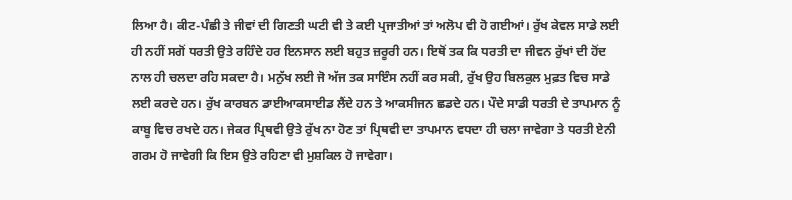ਲਿਆ ਹੈ। ਕੀਟ-ਪੰਛੀ ਤੇ ਜੀਵਾਂ ਦੀ ਗਿਣਤੀ ਘਟੀ ਵੀ ਤੇ ਕਈ ਪ੍ਰਜਾਤੀਆਂ ਤਾਂ ਅਲੋਪ ਵੀ ਹੋ ਗਈਆਂ। ਰੁੱਖ ਕੇਵਲ ਸਾਡੇ ਲਈ ਹੀ ਨਹੀਂ ਸਗੋਂ ਧਰਤੀ ਉਤੇ ਰਹਿੰਦੇ ਹਰ ਇਨਸਾਨ ਲਈ ਬਹੁਤ ਜ਼ਰੂਰੀ ਹਨ। ਇਥੋਂ ਤਕ ਕਿ ਧਰਤੀ ਦਾ ਜੀਵਨ ਰੁੱਖਾਂ ਦੀ ਹੋਂਦ ਨਾਲ ਹੀ ਚਲਦਾ ਰਹਿ ਸਕਦਾ ਹੈ। ਮਨੁੱਖ ਲਈ ਜੋ ਅੱਜ ਤਕ ਸਾਇੰਸ ਨਹੀਂ ਕਰ ਸਕੀ, ਰੁੱਖ ਉਹ ਬਿਲਕੁਲ ਮੁਫ਼ਤ ਵਿਚ ਸਾਡੇ ਲਈ ਕਰਦੇ ਹਨ। ਰੁੱਖ ਕਾਰਬਨ ਡਾਈਆਕਸਾਈਡ ਲੈਂਦੇ ਹਨ ਤੇ ਆਕਸੀਜਨ ਛਡਦੇ ਹਨ। ਪੌਦੇ ਸਾਡੀ ਧਰਤੀ ਦੇ ਤਾਪਮਾਨ ਨੂੰ ਕਾਬੂ ਵਿਚ ਰਖਦੇ ਹਨ। ਜੇਕਰ ਪ੍ਰਿਥਵੀ ਉਤੇ ਰੁੱਖ ਨਾ ਹੋਣ ਤਾਂ ਪ੍ਰਿਥਵੀ ਦਾ ਤਾਪਮਾਨ ਵਧਦਾ ਹੀ ਚਲਾ ਜਾਵੇਗਾ ਤੇ ਧਰਤੀ ਏਨੀ ਗਰਮ ਹੋ ਜਾਵੇਗੀ ਕਿ ਇਸ ਉਤੇ ਰਹਿਣਾ ਵੀ ਮੁਸ਼ਕਿਲ ਹੋ ਜਾਵੇਗਾ।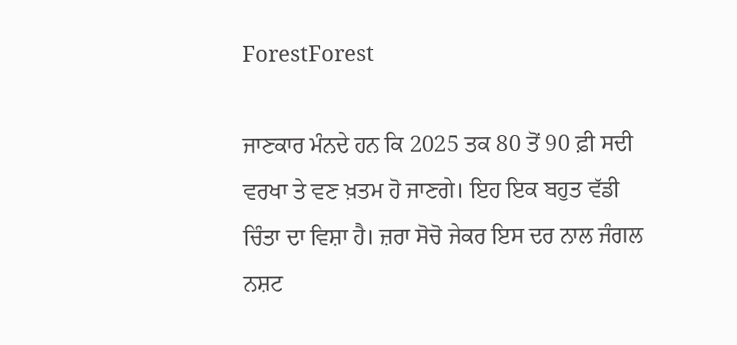ForestForest

ਜਾਣਕਾਰ ਮੰਨਦੇ ਹਨ ਕਿ 2025 ਤਕ 80 ਤੋਂ 90 ਫ਼ੀ ਸਦੀ ਵਰਖਾ ਤੇ ਵਣ ਖ਼ਤਮ ਹੋ ਜਾਣਗੇ। ਇਹ ਇਕ ਬਹੁਤ ਵੱਡੀ ਚਿੰਤਾ ਦਾ ਵਿਸ਼ਾ ਹੈ। ਜ਼ਰਾ ਸੋਚੋ ਜੇਕਰ ਇਸ ਦਰ ਨਾਲ ਜੰਗਲ ਨਸ਼ਟ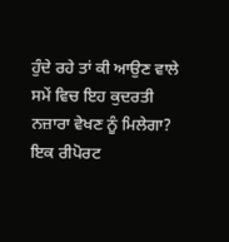ਹੁੰਦੇ ਰਹੇ ਤਾਂ ਕੀ ਆਉਣ ਵਾਲੇ ਸਮੇਂ ਵਿਚ ਇਹ ਕੁਦਰਤੀ ਨਜ਼ਾਰਾ ਵੇਖਣ ਨੂੰ ਮਿਲੇਗਾ? ਇਕ ਰੀਪੋਰਟ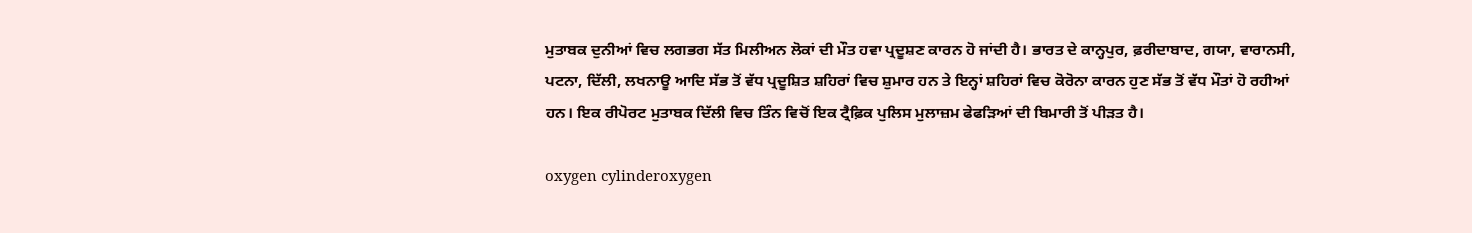ਮੁਤਾਬਕ ਦੁਨੀਆਂ ਵਿਚ ਲਗਭਗ ਸੱਤ ਮਿਲੀਅਨ ਲੋਕਾਂ ਦੀ ਮੌਤ ਹਵਾ ਪ੍ਰਦੂਸ਼ਣ ਕਾਰਨ ਹੋ ਜਾਂਦੀ ਹੈ। ਭਾਰਤ ਦੇ ਕਾਨ੍ਹਪੁਰ, ਫ਼ਰੀਦਾਬਾਦ, ਗਯਾ, ਵਾਰਾਨਸੀ, ਪਟਨਾ, ਦਿੱਲੀ, ਲਖਨਾਊ ਆਦਿ ਸੱਭ ਤੋਂ ਵੱਧ ਪ੍ਰਦੂਸ਼ਿਤ ਸ਼ਹਿਰਾਂ ਵਿਚ ਸ਼ੁਮਾਰ ਹਨ ਤੇ ਇਨ੍ਹਾਂ ਸ਼ਹਿਰਾਂ ਵਿਚ ਕੋਰੋਨਾ ਕਾਰਨ ਹੁਣ ਸੱਭ ਤੋਂ ਵੱਧ ਮੌਤਾਂ ਹੋ ਰਹੀਆਂ ਹਨ। ਇਕ ਰੀਪੋਰਟ ਮੁਤਾਬਕ ਦਿੱਲੀ ਵਿਚ ਤਿੰਨ ਵਿਚੋਂ ਇਕ ਟ੍ਰੈਫ਼ਿਕ ਪੁਲਿਸ ਮੁਲਾਜ਼ਮ ਫੇਫੜਿਆਂ ਦੀ ਬਿਮਾਰੀ ਤੋਂ ਪੀੜਤ ਹੈ।

oxygen cylinderoxygen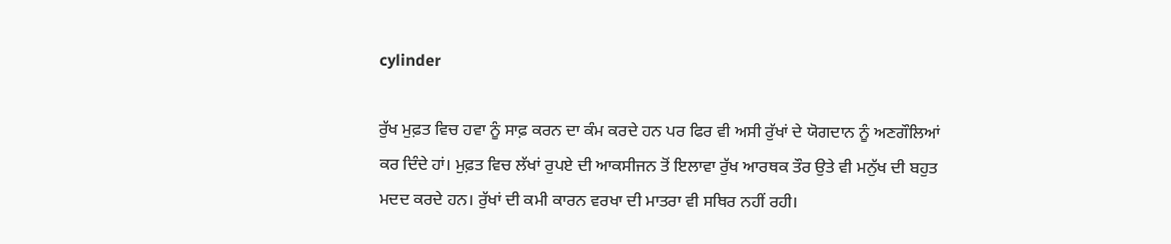cylinder

ਰੁੱਖ ਮੁਫ਼ਤ ਵਿਚ ਹਵਾ ਨੂੰ ਸਾਫ਼ ਕਰਨ ਦਾ ਕੰਮ ਕਰਦੇ ਹਨ ਪਰ ਫਿਰ ਵੀ ਅਸੀ ਰੁੱਖਾਂ ਦੇ ਯੋਗਦਾਨ ਨੂੰ ਅਣਗੌਲਿਆਂ ਕਰ ਦਿੰਦੇ ਹਾਂ। ਮੁਫ਼ਤ ਵਿਚ ਲੱਖਾਂ ਰੁਪਏ ਦੀ ਆਕਸੀਜਨ ਤੋਂ ਇਲਾਵਾ ਰੁੱਖ ਆਰਥਕ ਤੌਰ ਉਤੇ ਵੀ ਮਨੁੱਖ ਦੀ ਬਹੁਤ ਮਦਦ ਕਰਦੇ ਹਨ। ਰੁੱਖਾਂ ਦੀ ਕਮੀ ਕਾਰਨ ਵਰਖਾ ਦੀ ਮਾਤਰਾ ਵੀ ਸਥਿਰ ਨਹੀਂ ਰਹੀ।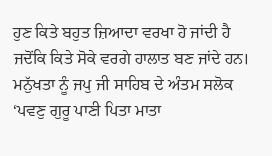ਹੁਣ ਕਿਤੇ ਬਹੁਤ ਜ਼ਿਆਦਾ ਵਰਖਾ ਹੋ ਜਾਂਦੀ ਹੈ ਜਦੋਂਕਿ ਕਿਤੇ ਸੋਕੇ ਵਰਗੇ ਹਾਲਾਤ ਬਣ ਜਾਂਦੇ ਹਨ। ਮਨੁੱਖਤਾ ਨੂੰ ਜਪੁ ਜੀ ਸਾਹਿਬ ਦੇ ਅੰਤਮ ਸਲੋਕ ‘ਪਵਣੁ ਗੁਰੂ ਪਾਣੀ ਪਿਤਾ ਮਾਤਾ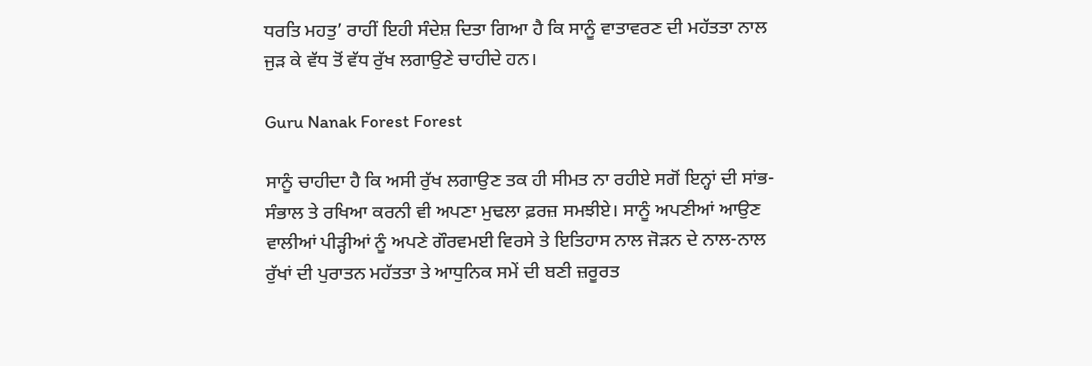ਧਰਤਿ ਮਹਤੁ’ ਰਾਹੀਂ ਇਹੀ ਸੰਦੇਸ਼ ਦਿਤਾ ਗਿਆ ਹੈ ਕਿ ਸਾਨੂੰ ਵਾਤਾਵਰਣ ਦੀ ਮਹੱਤਤਾ ਨਾਲ ਜੁੜ ਕੇ ਵੱਧ ਤੋਂ ਵੱਧ ਰੁੱਖ ਲਗਾਉਣੇ ਚਾਹੀਦੇ ਹਨ।

Guru Nanak Forest Forest

ਸਾਨੂੰ ਚਾਹੀਦਾ ਹੈ ਕਿ ਅਸੀ ਰੁੱਖ ਲਗਾਉਣ ਤਕ ਹੀ ਸੀਮਤ ਨਾ ਰਹੀਏ ਸਗੋਂ ਇਨ੍ਹਾਂ ਦੀ ਸਾਂਭ-ਸੰਭਾਲ ਤੇ ਰਖਿਆ ਕਰਨੀ ਵੀ ਅਪਣਾ ਮੁਢਲਾ ਫ਼ਰਜ਼ ਸਮਝੀਏ। ਸਾਨੂੰ ਅਪਣੀਆਂ ਆਉਣ ਵਾਲੀਆਂ ਪੀੜ੍ਹੀਆਂ ਨੂੰ ਅਪਣੇ ਗੌਰਵਮਈ ਵਿਰਸੇ ਤੇ ਇਤਿਹਾਸ ਨਾਲ ਜੋੜਨ ਦੇ ਨਾਲ-ਨਾਲ ਰੁੱਖਾਂ ਦੀ ਪੁਰਾਤਨ ਮਹੱਤਤਾ ਤੇ ਆਧੁਨਿਕ ਸਮੇਂ ਦੀ ਬਣੀ ਜ਼ਰੂਰਤ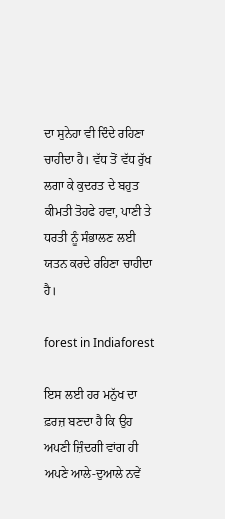ਦਾ ਸੁਨੇਹਾ ਵੀ ਦਿੰਦੇ ਰਹਿਣਾ ਚਾਹੀਦਾ ਹੈ। ਵੱਧ ਤੋਂ ਵੱਧ ਰੁੱਖ ਲਗਾ ਕੇ ਕੁਦਰਤ ਦੇ ਬਹੁਤ ਕੀਮਤੀ ਤੋਹਫੇ ਹਵਾ, ਪਾਣੀ ਤੇ ਧਰਤੀ ਨੂੰ ਸੰਭਾਲਣ ਲਈ ਯਤਨ ਕਰਦੇ ਰਹਿਣਾ ਚਾਹੀਦਾ ਹੈ।

forest in Indiaforest

ਇਸ ਲਈ ਹਰ ਮਨੁੱਖ ਦਾ ਫ਼ਰਜ਼ ਬਣਦਾ ਹੈ ਕਿ ਉਹ ਅਪਣੀ ਜ਼ਿੰਦਗੀ ਵਾਂਗ ਹੀ ਅਪਣੇ ਆਲੇ-ਦੁਆਲੇ ਨਵੇਂ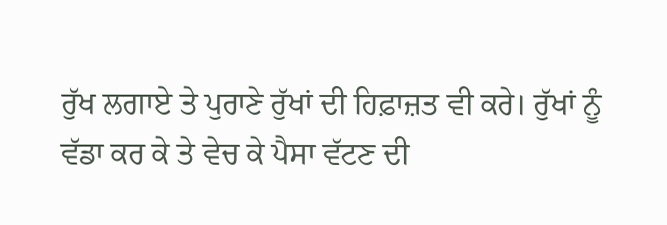ਰੁੱਖ ਲਗਾਏ ਤੇ ਪੁਰਾਣੇ ਰੁੱਖਾਂ ਦੀ ਹਿਫ਼ਾਜ਼ਤ ਵੀ ਕਰੇ। ਰੁੱਖਾਂ ਨੂੰ ਵੱਡਾ ਕਰ ਕੇ ਤੇ ਵੇਚ ਕੇ ਪੈਸਾ ਵੱਟਣ ਦੀ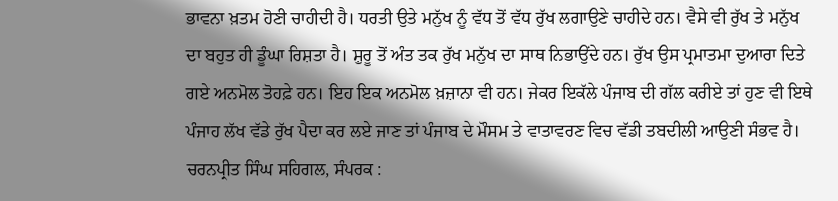ਭਾਵਨਾ ਖ਼ਤਮ ਹੋਣੀ ਚਾਹੀਦੀ ਹੈ। ਧਰਤੀ ਉਤੇ ਮਨੁੱਖ ਨੂੰ ਵੱਧ ਤੋਂ ਵੱਧ ਰੁੱਖ ਲਗਾਉਣੇ ਚਾਹੀਦੇ ਹਨ। ਵੈਸੇ ਵੀ ਰੁੱਖ ਤੇ ਮਨੁੱਖ ਦਾ ਬਹੁਤ ਹੀ ਡੂੰਘਾ ਰਿਸ਼ਤਾ ਹੈ। ਸ਼ੁਰੂ ਤੋਂ ਅੰਤ ਤਕ ਰੁੱਖ ਮਨੁੱਖ ਦਾ ਸਾਥ ਨਿਭਾਉਂਦੇ ਹਨ। ਰੁੱਖ ਉਸ ਪ੍ਰਮਾਤਮਾ ਦੁਆਰਾ ਦਿਤੇ ਗਏ ਅਨਮੋਲ ਤੋਹਫ਼ੇ ਹਨ। ਇਹ ਇਕ ਅਨਮੋਲ ਖ਼ਜ਼ਾਨਾ ਵੀ ਹਨ। ਜੇਕਰ ਇਕੱਲੇ ਪੰਜਾਬ ਦੀ ਗੱਲ ਕਰੀਏ ਤਾਂ ਹੁਣ ਵੀ ਇਥੇ ਪੰਜਾਹ ਲੱਖ ਵੱਡੇ ਰੁੱਖ ਪੈਦਾ ਕਰ ਲਏ ਜਾਣ ਤਾਂ ਪੰਜਾਬ ਦੇ ਮੌਸਮ ਤੇ ਵਾਤਾਵਰਣ ਵਿਚ ਵੱਡੀ ਤਬਦੀਲੀ ਆਉਣੀ ਸੰਭਵ ਹੈ।
ਚਰਨਪ੍ਰੀਤ ਸਿੰਘ ਸਹਿਗਲ, ਸੰਪਰਕ :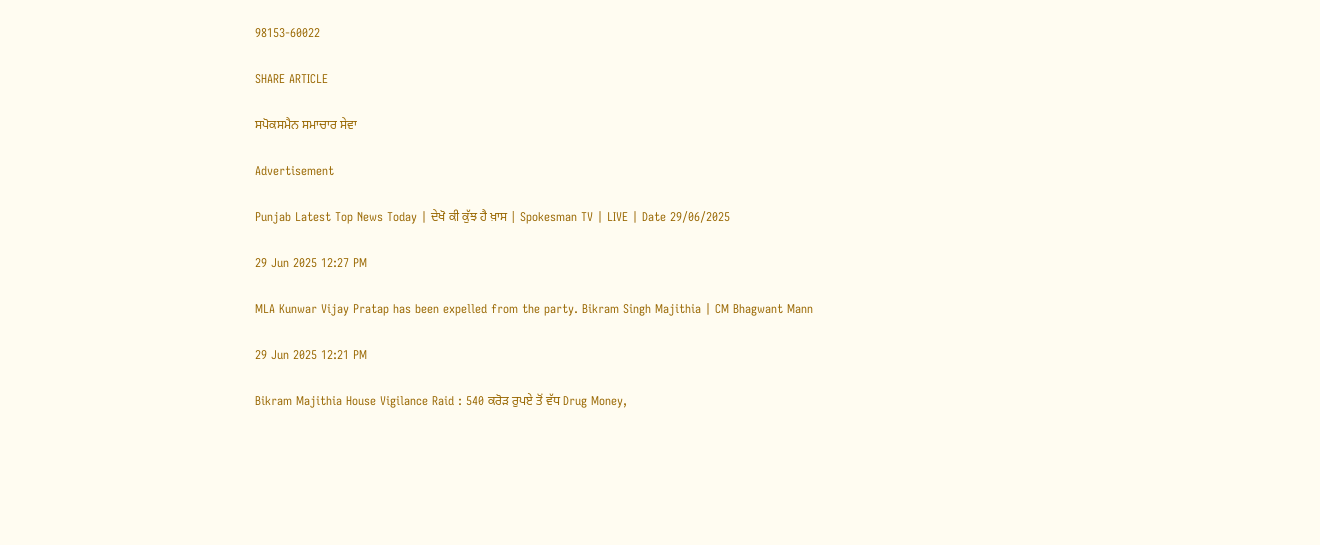98153-60022

SHARE ARTICLE

ਸਪੋਕਸਮੈਨ ਸਮਾਚਾਰ ਸੇਵਾ

Advertisement

Punjab Latest Top News Today | ਦੇਖੋ ਕੀ ਕੁੱਝ ਹੈ ਖ਼ਾਸ | Spokesman TV | LIVE | Date 29/06/2025

29 Jun 2025 12:27 PM

MLA Kunwar Vijay Pratap has been expelled from the party. Bikram Singh Majithia | CM Bhagwant Mann

29 Jun 2025 12:21 PM

Bikram Majithia House Vigilance Raid : 540 ਕਰੋੜ ਰੁਪਏ ਤੋਂ ਵੱਧ Drug Money,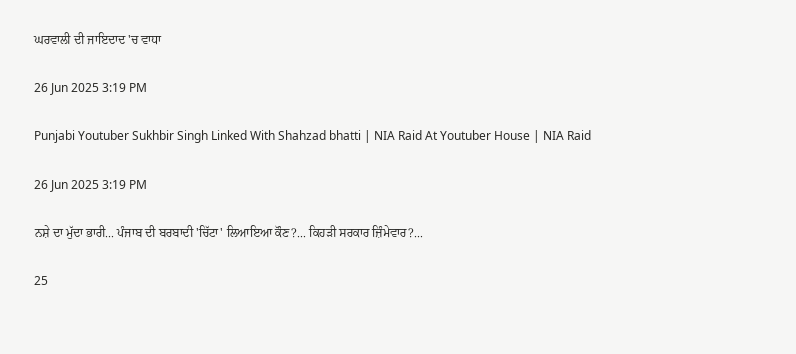ਘਰਵਾਲੀ ਦੀ ਜਾਇਦਾਦ 'ਚ ਵਾਧਾ

26 Jun 2025 3:19 PM

Punjabi Youtuber Sukhbir Singh Linked With Shahzad bhatti | NIA Raid At Youtuber House | NIA Raid

26 Jun 2025 3:19 PM

ਨਸ਼ੇ ਦਾ ਮੁੱਦਾ ਭਾਰੀ... ਪੰਜਾਬ ਦੀ ਬਰਬਾਦੀ 'ਚਿੱਟਾ' ਲਿਆਇਆ ਕੌਣ?... ਕਿਹੜੀ ਸਰਕਾਰ ਜ਼ਿੰਮੇਵਾਰ?...

25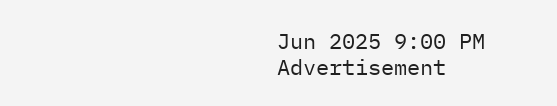Jun 2025 9:00 PM
Advertisement